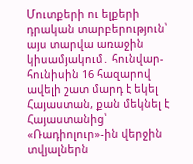Մուտքերի ու ելքերի դրական տարբերություն՝ այս տարվա առաջին կիսամյակում․ հունվար-հունիսին 16 հազարով ավելի շատ մարդ է եկել Հայաստան, քան մեկնել է Հայաստանից՝ «Ռադիոլուր»-ին վերջին տվյալներն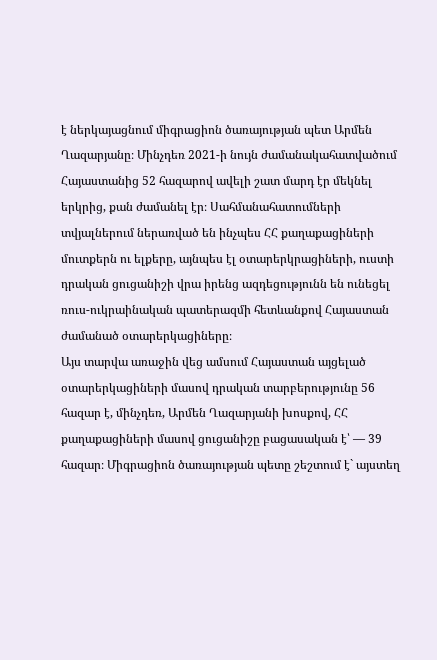է ներկայացնում միգրացիոն ծառայության պետ Արմեն Ղազարյանը։ Մինչդեռ 2021-ի նույն ժամանակահատվածում Հայաստանից 52 հազարով ավելի շատ մարդ էր մեկնել երկրից, քան ժամանել էր։ Սահմանահատումների տվյալներում ներառված են ինչպես ՀՀ քաղաքացիների մուտքերն ու ելքերը, այնպես էլ օտարերկրացիների, ուստի դրական ցուցանիշի վրա իրենց ազդեցությունն են ունեցել ռուս-ուկրաինական պատերազմի հետևանքով Հայաստան ժամանած օտարերկացիները։
Այս տարվա առաջին վեց ամսում Հայաստան այցելած օտարերկացիների մասով դրական տարբերությունը 56 հազար է, մինչդեռ, Արմեն Ղազարյանի խոսքով, ՀՀ քաղաքացիների մասով ցուցանիշը բացասական է՝ — 39 հազար։ Միգրացիոն ծառայության պետը շեշտում է` այստեղ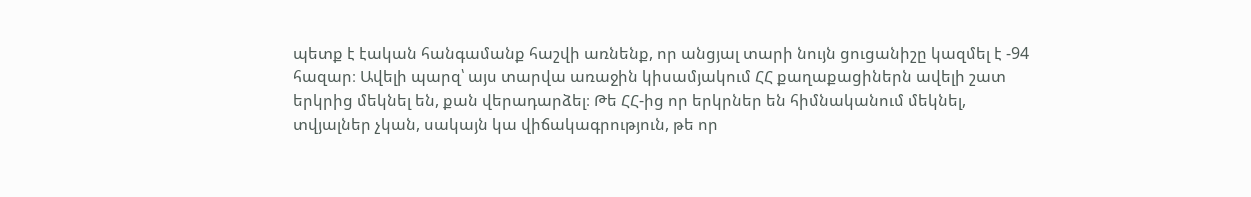պետք է էական հանգամանք հաշվի առնենք, որ անցյալ տարի նույն ցուցանիշը կազմել է -94 հազար։ Ավելի պարզ՝ այս տարվա առաջին կիսամյակում ՀՀ քաղաքացիներն ավելի շատ երկրից մեկնել են, քան վերադարձել։ Թե ՀՀ-ից որ երկրներ են հիմնականում մեկնել, տվյալներ չկան, սակայն կա վիճակագրություն, թե որ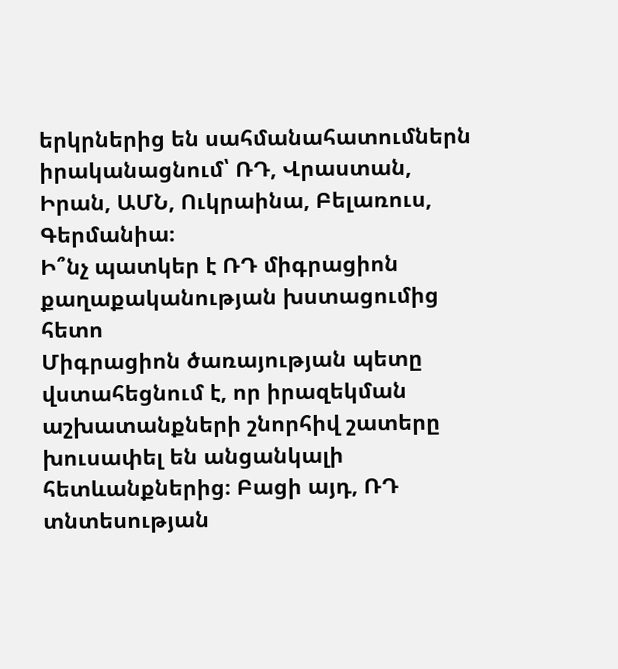երկրներից են սահմանահատումներն իրականացնում՝ ՌԴ, Վրաստան, Իրան, ԱՄՆ, Ուկրաինա, Բելառուս, Գերմանիա։
Ի՞նչ պատկեր է ՌԴ միգրացիոն քաղաքականության խստացումից հետո
Միգրացիոն ծառայության պետը վստահեցնում է, որ իրազեկման աշխատանքների շնորհիվ շատերը խուսափել են անցանկալի հետևանքներից։ Բացի այդ, ՌԴ տնտեսության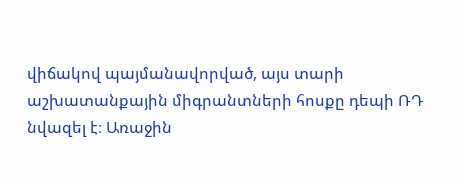վիճակով պայմանավորված, այս տարի աշխատանքային միգրանտների հոսքը դեպի ՌԴ նվազել է։ Առաջին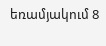եռամյակում 8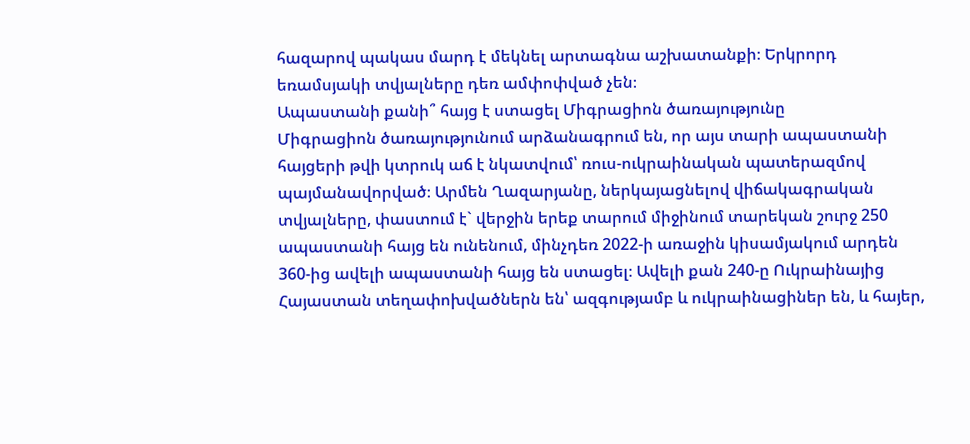հազարով պակաս մարդ է մեկնել արտագնա աշխատանքի։ Երկրորդ եռամսյակի տվյալները դեռ ամփոփված չեն։
Ապաստանի քանի՞ հայց է ստացել Միգրացիոն ծառայությունը
Միգրացիոն ծառայությունում արձանագրում են, որ այս տարի ապաստանի հայցերի թվի կտրուկ աճ է նկատվում՝ ռուս-ուկրաինական պատերազմով պայմանավորված։ Արմեն Ղազարյանը, ներկայացնելով վիճակագրական տվյալները, փաստում է` վերջին երեք տարում միջինում տարեկան շուրջ 250 ապաստանի հայց են ունենում, մինչդեռ 2022-ի առաջին կիսամյակում արդեն 360-ից ավելի ապաստանի հայց են ստացել։ Ավելի քան 240-ը Ուկրաինայից Հայաստան տեղափոխվածներն են՝ ազգությամբ և ուկրաինացիներ են, և հայեր,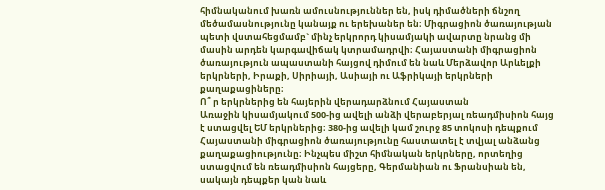հիմնականում խառն ամուսնություններ են, իսկ դիմածների ճնշող մեծամասնությունը կանայք ու երեխաներ են։ Միգրացիոն ծառայության պետի վստահեցմամբ` մինչ երկրորդ կիսամյակի ավարտը նրանց մի մասին արդեն կարգավիճակ կտրամադրվի։ Հայաստանի միգրացիոն ծառայություն ապաստանի հայցով դիմում են նաև Մերձավոր Արևելքի երկրների, Իրաքի, Սիրիայի, Ասիայի ու Աֆրիկայի երկրների քաղաքացիները։
Ո՞ ր երկրներից են հայերին վերադարձնում Հայաստան
Առաջին կիսամյակում 500-ից ավելի անձի վերաբերյալ ռեադմիսիոն հայց է ստացվել ԵՄ երկրներից։ 380-ից ավելի կամ շուրջ 85 տոկոսի դեպքում Հայաստանի միգրացիոն ծառայությունը հաստատել է տվյալ անձանց քաղաքացիությունը։ Ինչպես միշտ հիմնական երկրները, որտեղից ստացվում են ռեադմիսիոն հայցերը, Գերմանիան ու Ֆրանսիան են, սակայն դեպքեր կան նաև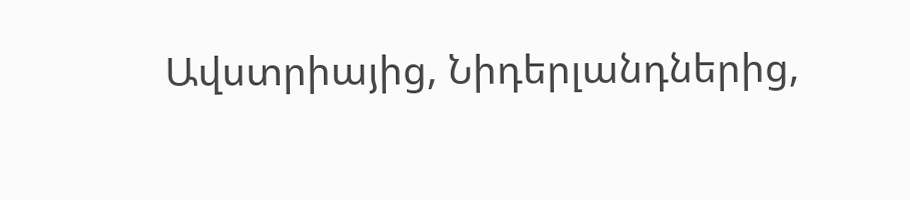Ավստրիայից, Նիդերլանդներից,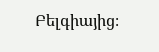Բելգիայից։